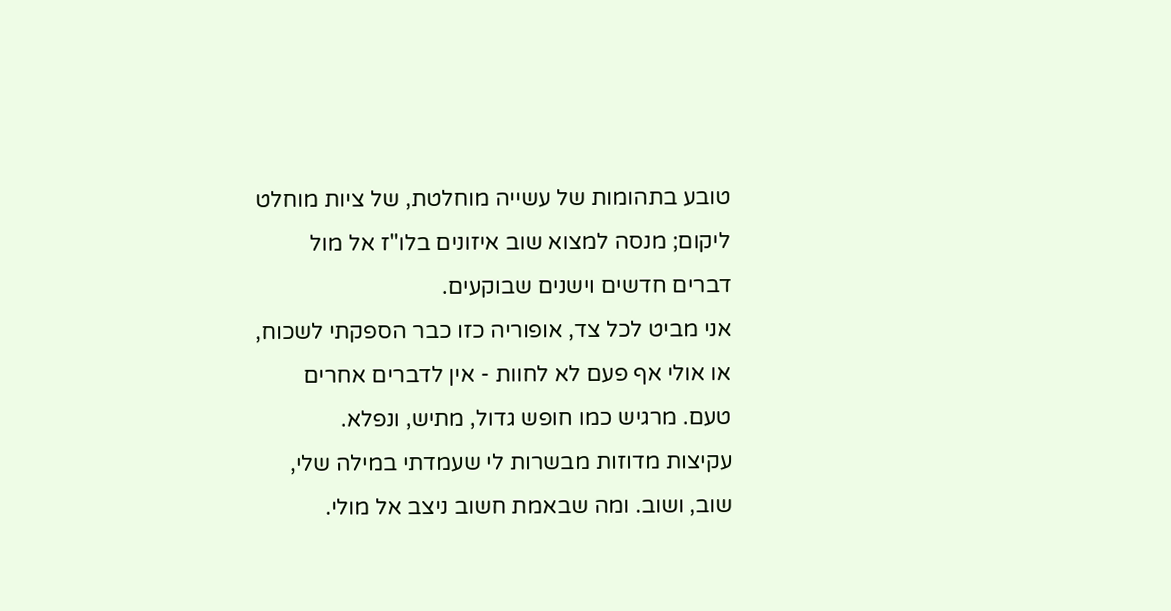טובע בתהומות של עשייה מוחלטת, של ציות מוחלט ליקום; מנסה למצוא שוב איזונים בלו"ז אל מול דברים חדשים וישנים שבוקעים.
אני מביט לכל צד, אופוריה כזו כבר הספקתי לשכוח, או אולי אף פעם לא לחוות - אין לדברים אחרים טעם. מרגיש כמו חופש גדול, מתיש, ונפלא.
עקיצות מדוזות מבשרות לי שעמדתי במילה שלי, שוב, ושוב. ומה שבאמת חשוב ניצב אל מולי.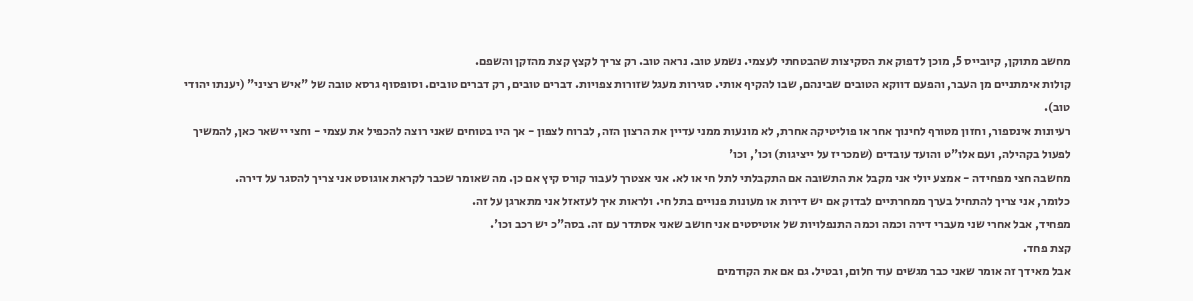מחשב מתוקן, קיובייס 5, מוכן לדפוק את הסקיצות שהבטחתי לעצמי. נשמע טוב. נראה טוב. רק צריך לקצץ קצת מהזקן והשפם.
קולות אימתניים מן העבר, והפעם דווקא הטובים שבינהם, שבו להקיף אותי. סגירות מעגל שזורות צפויות. דברים טובים, רק דברים טובים. וסופסוף גרסא טובה של "איש רציני" (יענתו יהודי טוב).
רעיונות אינספור, וחזון מטורף לחינוך אחר או פוליטיקה אחרת, לא מונעות ממני עדיין את הרצון הזה, לברוח לצפון - אך היו בטוחים שאני רוצה להכפיל את עצמי - וחצי יישאר כאן, להמשיך לפעול בקהילה, ועם אלו"ט והועד עובדים (שמכריז על ייציגות) וכו', וכו'
מחשבה חצי מפחידה - אמצע יולי אני מקבל את התשובה אם התקבלתי לתל חי או לא. אני אצטרך לעבור קורס קיץ אם כן. מה שאומר שכבר לקראת אוגוסט אני צריך להסגר על דירה.
כלומר, אני צריך להתחיל בערך ממחרתיים לבדוק אם יש דירות או מעונות פנויים בתל חי. ולראות איך לעזאזל אני מתארגן על זה.
מפחיד, אבל אחרי שני מעברי דירה וכמה וכמה התנפלויות של אוטיסטים אני חושב שאני אסתדר עם זה. בסה"כ יש רכב וכו'.
קצת פחד.
אבל מאידך זה אומר שאני כבר מגשים עוד חלום, ובטיל. גם אם את הקודמים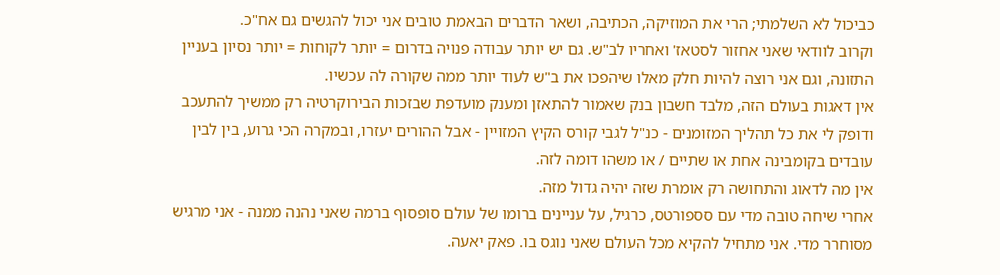כביכול לא השלמתי; הרי את המוזיקה, הכתיבה, ושאר הדברים הבאמת טובים אני יכול להגשים גם אח"כ.
וקרוב לוודאי שאני אחזור לסטאז' ואחריו לב"ש. גם יש יותר עבודה פנויה בדרום = יותר לקוחות = יותר נסיון בעניין התזונה, וגם אני רוצה להיות חלק מאלו שיהפכו את ב"ש לעוד יותר ממה שקורה לה עכשיו.
אין דאגות בעולם הזה, מלבד חשבון בנק שאמור להתאזן ומענק מועדפת שבזכות הבירוקרטיה רק ממשיך להתעכב ודופק לי את כל תהליך המזומנים - כנ"ל לגבי קורס הקיץ המזויין - אבל ההורים יעזרו, ובמקרה הכי גרוע, בין לבין עובדים בקומבינה אחת או שתיים / או משהו דומה לזה.
אין מה לדאוג והתחושה רק אומרת שזה יהיה גדול מזה.
אחרי שיחה טובה מדי עם סספורטס, כרגיל, על עניינים ברומו של עולם סופסוף ברמה שאני נהנה ממנה - אני מרגיש מסוחרר מדי. אני מתחיל להקיא מכל העולם שאני נוגס בו. פאק יאעה.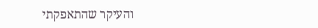והעיקר שהתאפקתי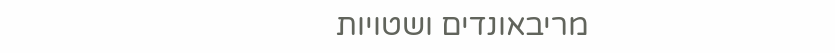מריבאונדים ושטויות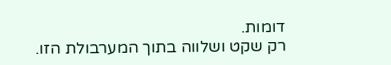דומות.
רק שקט ושלווה בתוך המערבולת הזו.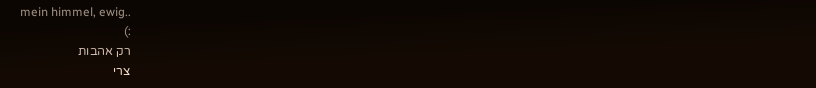mein himmel, ewig..
:)
רק אהבות
צרי